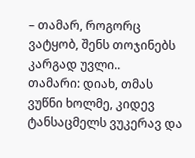– თამარ, როგორც ვატყობ, შენს თოჯინებს კარგად უვლი..
თამარი: დიახ, თმას ვუწნი ხოლმე, კიდევ ტანსაცმელს ვუკერავ და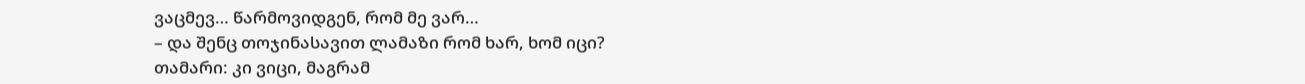ვაცმევ… წარმოვიდგენ, რომ მე ვარ…
– და შენც თოჯინასავით ლამაზი რომ ხარ, ხომ იცი?
თამარი: კი ვიცი, მაგრამ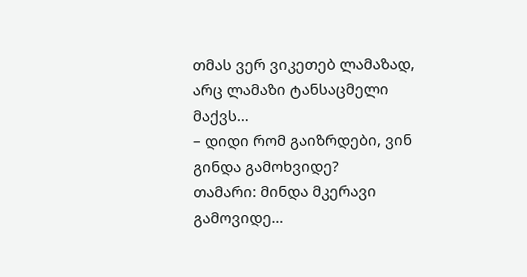თმას ვერ ვიკეთებ ლამაზად, არც ლამაზი ტანსაცმელი მაქვს…
– დიდი რომ გაიზრდები, ვინ გინდა გამოხვიდე?
თამარი: მინდა მკერავი გამოვიდე…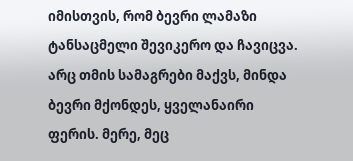იმისთვის, რომ ბევრი ლამაზი ტანსაცმელი შევიკერო და ჩავიცვა. არც თმის სამაგრები მაქვს, მინდა ბევრი მქონდეს, ყველანაირი ფერის. მერე, მეც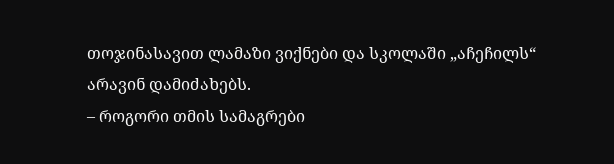თოჯინასავით ლამაზი ვიქნები და სკოლაში „აჩეჩილს“ არავინ დამიძახებს.
– როგორი თმის სამაგრები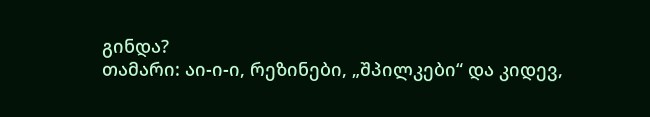გინდა?
თამარი: აი-ი-ი, რეზინები, „შპილკები“ და კიდევ,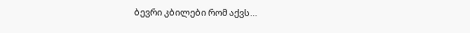ბევრი კბილები რომ აქვს…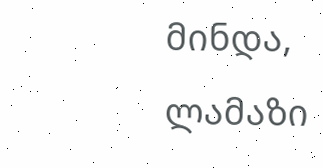მინდა, ლამაზი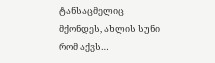ტანსაცმელიც მქონდეს, ახლის სუნი რომ აქვს…